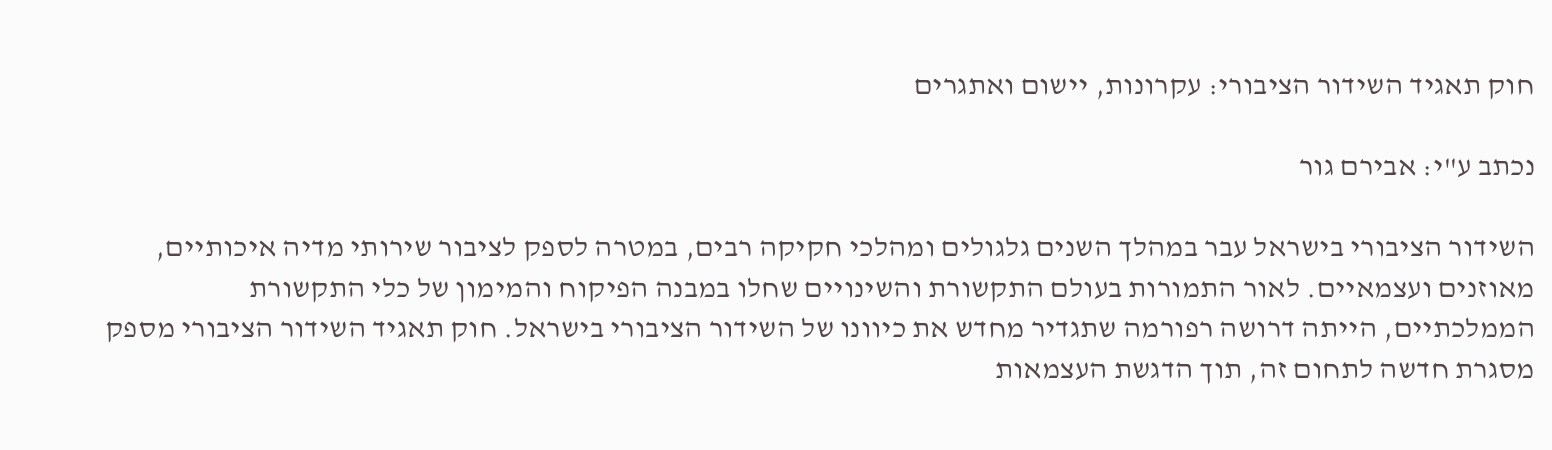חוק תאגיד השידור הציבורי: עקרונות, יישום ואתגרים

נכתב ע"י: אבירם גור

השידור הציבורי בישראל עבר במהלך השנים גלגולים ומהלכי חקיקה רבים, במטרה לספק לציבור שירותי מדיה איכותיים, מאוזנים ועצמאיים. לאור התמורות בעולם התקשורת והשינויים שחלו במבנה הפיקוח והמימון של כלי התקשורת הממלכתיים, הייתה דרושה רפורמה שתגדיר מחדש את כיוונו של השידור הציבורי בישראל. חוק תאגיד השידור הציבורי מספק מסגרת חדשה לתחום זה, תוך הדגשת העצמאות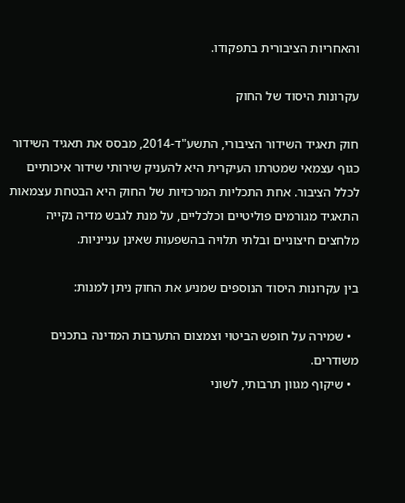והאחריות הציבורית בתפקודו.

עקרונות היסוד של החוק

חוק תאגיד השידור הציבורי, התשע"ד-2014, מבסס את תאגיד השידור כגוף עצמאי שמטרתו העיקרית היא להעניק שירותי שידור איכותיים לכלל הציבור. אחת התכליות המרכזיות של החוק היא הבטחת עצמאות התאגיד מגורמים פוליטיים וכלכליים, על מנת לגבש מדיה נקייה מלחצים חיצוניים ובלתי תלויה בהשפעות שאינן ענייניות.

בין עקרונות היסוד הנוספים שמניע את החוק ניתן למנות:

  • שמירה על חופש הביטוי וצמצום התערבות המדינה בתכנים משודרים.
  • שיקוף מגוון תרבותי, לשוני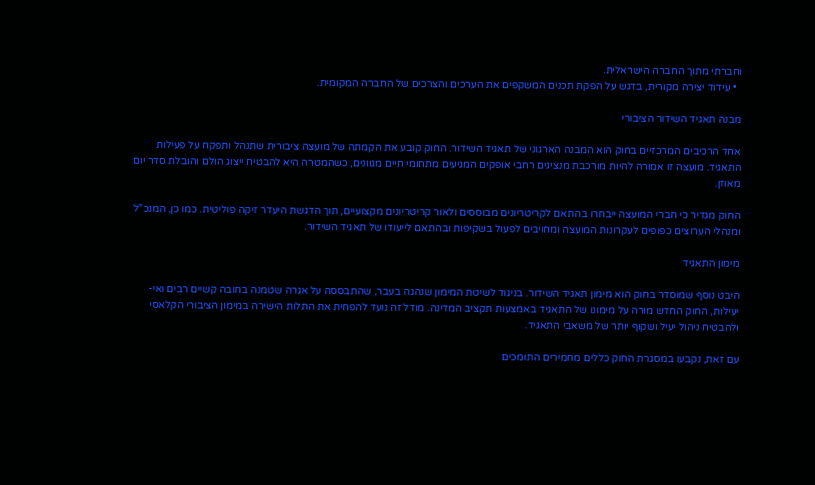וחברתי מתוך החברה הישראלית.
  • עידוד יצירה מקורית, בדגש על הפקת תכנים המשקפים את הערכים והצרכים של החברה המקומית.

מבנה תאגיד השידור הציבורי

אחד הרכיבים המרכזיים בחוק הוא המבנה הארגוני של תאגיד השידור. החוק קובע את הקמתה של מועצה ציבורית שתנהל ותפקח על פעילות התאגיד. מועצה זו אמורה להיות מורכבת מנציגים רחבי אופקים המגיעים מתחומי חיים מגוונים, כשהמטרה היא להבטיח ייצוג הולם והובלת סדר יום מאוזן.

החוק מגדיר כי חברי המועצה ייבחרו בהתאם לקריטריונים מבוססים ולאור קריטריונים מקצועיים, תוך הדגשת היעדר זיקה פוליטית. כמו כן, המנכ"ל ומנהלי הערוצים כפופים לעקרונות המועצה ומחויבים לפעול בשקיפות ובהתאם לייעודו של תאגיד השידור.

מימון התאגיד

היבט נוסף שמוסדר בחוק הוא מימון תאגיד השידור. בניגוד לשיטת המימון שנהגה בעבר, שהתבססה על אגרה שטמנה בחובה קשיים רבים ואי-יעילות, החוק החדש מורה על מימונו של התאגיד באמצעות תקציב המדינה. מודל זה נועד להפחית את התלות הישירה במימון הציבורי הקלאסי ולהבטיח ניהול יעיל ושקוף יותר של משאבי התאגיד.

עם זאת, נקבעו במסגרת החוק כללים מחמירים התומכים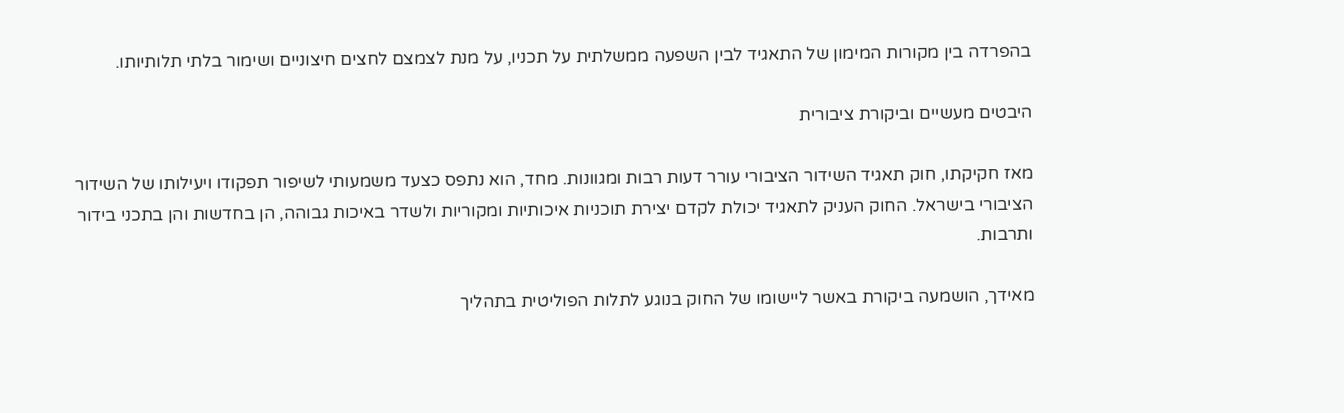בהפרדה בין מקורות המימון של התאגיד לבין השפעה ממשלתית על תכניו, על מנת לצמצם לחצים חיצוניים ושימור בלתי תלותיותו.

היבטים מעשיים וביקורת ציבורית

מאז חקיקתו, חוק תאגיד השידור הציבורי עורר דעות רבות ומגוונות. מחד, הוא נתפס כצעד משמעותי לשיפור תפקודו ויעילותו של השידור הציבורי בישראל. החוק העניק לתאגיד יכולת לקדם יצירת תוכניות איכותיות ומקוריות ולשדר באיכות גבוהה, הן בחדשות והן בתכני בידור ותרבות.

מאידך, הושמעה ביקורת באשר ליישומו של החוק בנוגע לתלות הפוליטית בתהליך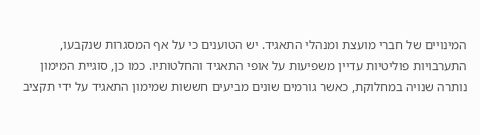המינויים של חברי מועצת ומנהלי התאגיד. יש הטוענים כי על אף המסגרות שנקבעו, התערבויות פוליטיות עדיין משפיעות על אופי התאגיד והחלטותיו. כמו כן, סוגיית המימון נותרה שנויה במחלוקת, כאשר גורמים שונים מביעים חששות שמימון התאגיד על ידי תקציב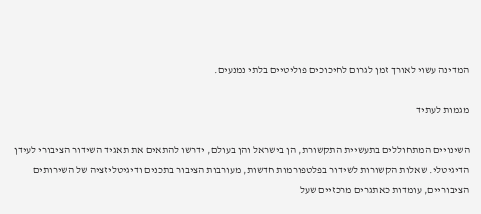המדינה עשוי לאורך זמן לגרום לחיכוכים פוליטיים בלתי נמנעים.

מגמות לעתיד

השינויים המתחוללים בתעשיית התקשורת, הן בישראל והן בעולם, ידרשו להתאים את תאגיד השידור הציבורי לעידן הדיגיטלי. שאלות הקשורות לשידור בפלטפורמות חדשות, מעורבות הציבור בתכנים ודיגיטליזציה של השירותים הציבוריים, עומדות כאתגרים מרכזיים שעל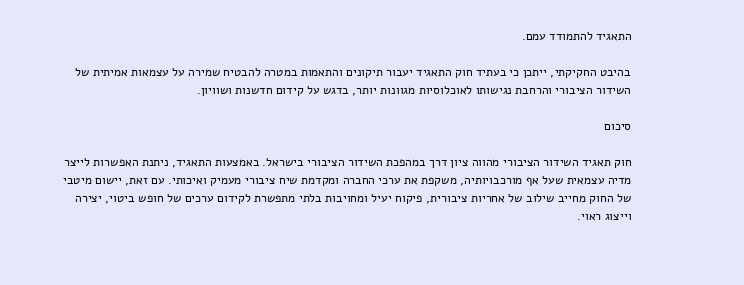התאגיד להתמודד עמם.

בהיבט החקיקתי, ייתכן כי בעתיד חוק התאגיד יעבור תיקונים והתאמות במטרה להבטיח שמירה על עצמאות אמיתית של השידור הציבורי והרחבת נגישותו לאוכלוסיות מגוונות יותר, בדגש על קידום חדשנות ושוויון.

סיכום

חוק תאגיד השידור הציבורי מהווה ציון דרך במהפכת השידור הציבורי בישראל. באמצעות התאגיד, ניתנת האפשרות לייצר מדיה עצמאית שעל אף מורכבויותיה, משקפת את ערכי החברה ומקדמת שיח ציבורי מעמיק ואיכותי. עם זאת, יישום מיטבי של החוק מחייב שילוב של אחריות ציבורית, פיקוח יעיל ומחויבות בלתי מתפשרת לקידום ערכים של חופש ביטוי, יצירה וייצוג ראוי.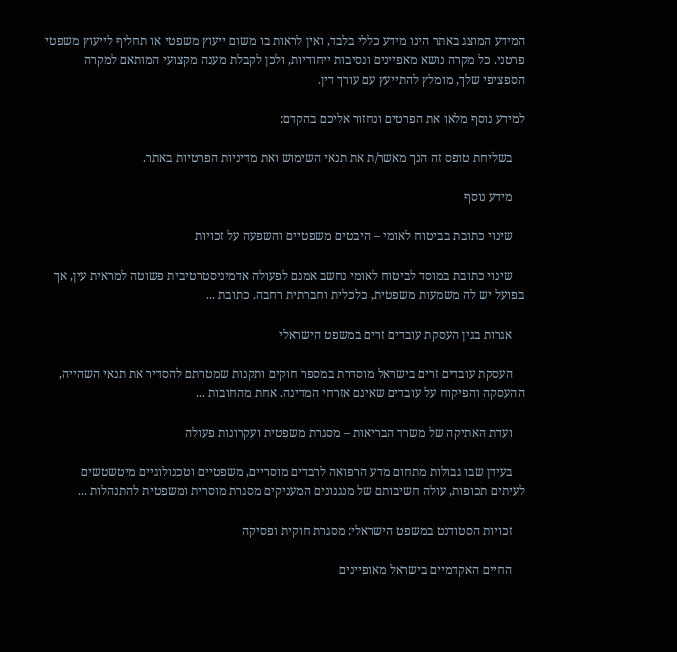המידע המוצג באתר הינו מידע כללי בלבד, ואין לראות בו משום ייעוץ משפטי או תחליף לייעוץ משפטי פרטני. כל מקרה נושא מאפיינים ונסיבות ייחודיות, ולכן לקבלת מענה מקצועי המותאם למקרה הספציפי שלך, מומלץ להתייעץ עם עורך דין.

למידע נוסף מלאו את הפרטים ונחזור אליכם בהקדם:

    בשליחת טופס זה הנך מאשר/ת את תנאי השימוש ואת מדיניות הפרטיות באתר.

    מידע נוסף

    שינוי כתובת בביטוח לאומי – היבטים משפטיים והשפעה על זכויות

    שינוי כתובת במוסד לביטוח לאומי נחשב אמנם לפעולה אדמיניסטרטיבית פשוטה למראית עין, אך בפועל יש לה משמעות משפטית, כלכלית וחברתית רחבה. כתובת ...

    אגרות בגין העסקת עובדים זרים במשפט הישראלי

    העסקת עובדים זרים בישראל מוסדרת במספר חוקים ותקנות שמטרתם להסדיר את תנאי השהייה, ההעסקה והפיקוח על עובדים שאינם אזרחי המדינה. אחת מהחובות ...

    ועדת האתיקה של משרד הבריאות – מסגרת משפטית ועקרונות פעולה

    בעידן שבו גבולות מתחום מדע הרפואה לרבדים מוסריים, משפטיים וטכנולוגיים מיטשטשים לעיתים תכופות, עולה חשיבותם של מנגנונים המעניקים מסגרת מוסרית ומשפטית להתנהלות ...

    זכויות הסטודנט במשפט הישראלי: מסגרת חוקית ופסיקה

    החיים האקדמיים בישראל מאופיינים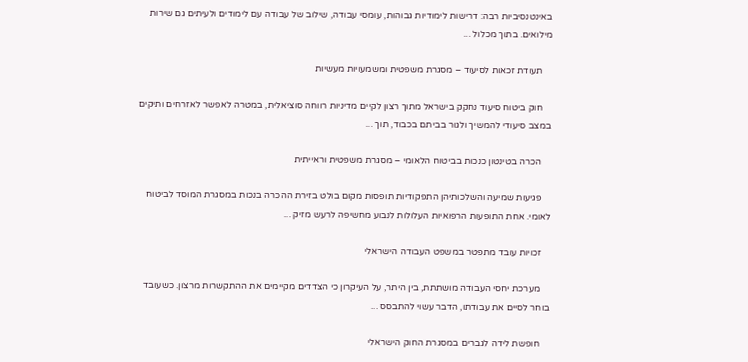באינטנסיביות רבה: דרישות לימודיות גבוהות, עומסי עבודה, שילוב של עבודה עם לימודים ולעיתים גם שירות מילואים. בתוך מכלול ...

    תעודת זכאות לסיעוד – מסגרת משפטית ומשמעויות מעשיות

    חוק ביטוח סיעוד נחקק בישראל מתוך רצון לקיים מדיניות רווחה סוציאלית, במטרה לאפשר לאזרחים ותיקים במצב סיעודי להמשיך ולגור בביתם בכבוד, תוך ...

    הכרה בטינטון כנכות בביטוח הלאומי – מסגרת משפטית וראייתית

    פגיעות שמיעה והשלכותיהן התפקודיות תופסות מקום בולט בזירת ההכרה בנכות במסגרת המוסד לביטוח לאומי. אחת התופעות הרפואיות העלולות לנבוע מחשיפה לרעש מזיק ...

    זכויות עובד מתפטר במשפט העבודה הישראלי

    מערכת יחסי העבודה מושתתת, בין היתר, על העיקרון כי הצדדים מקיימים את ההתקשרות מרצון. כשעובד בוחר לסיים את עבודתו, הדבר עשוי להתבסס ...

    חופשת לידה לגברים במסגרת החוק הישראלי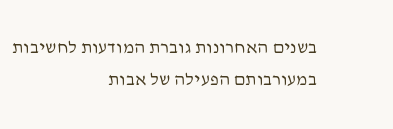בשנים האחרונות גוברת המודעות לחשיבות במעורבותם הפעילה של אבות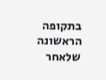בתקופה הראשונה שלאחר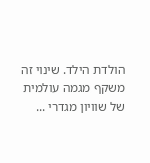הולדת הילד. שינוי זה משקף מגמה עולמית של שוויון מגדרי ...